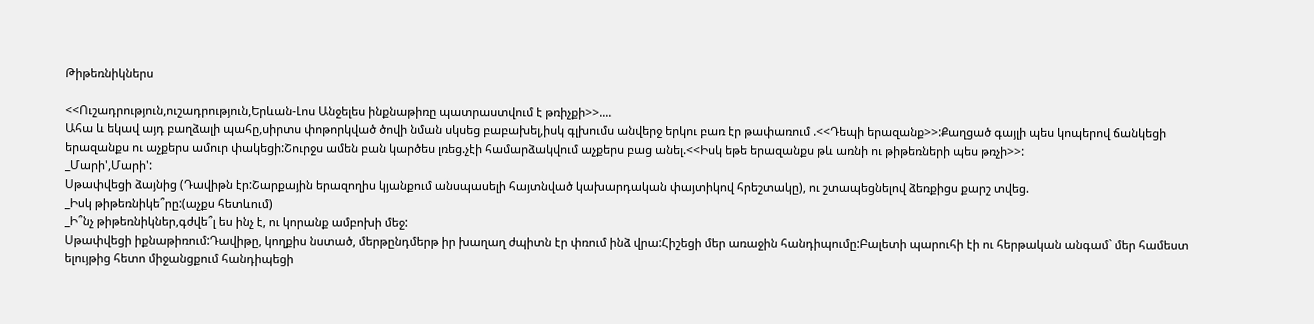Թիթեռնիկներս

<<Ուշադրություն,ուշադրություն,Երևան-Լոս Անջելես ինքնաթիռը պատրաստվում է թռիչքի>>....
Ահա և եկավ այդ բաղձալի պահը,սիրտս փոթորկված ծովի նման սկսեց բաբախել,իսկ գլխումս անվերջ երկու բառ էր թափառում .<<Դեպի երազանք>>:Քաղցած գայլի պես կոպերով ճանկեցի երազանքս ու աչքերս ամուր փակեցի:Շուրջս ամեն բան կարծես լռեց.չէի համարձակվում աչքերս բաց անել.<<Իսկ եթե երազանքս թև առնի ու թիթեռների պես թռչի>>:
_Մարի',Մարի':
Սթափվեցի ձայնից (Դավիթն էր:Շարքային երազողիս կյանքում անսպասելի հայտնված կախարդական փայտիկով հրեշտակը), ու շտապեցնելով ձեռքիցս քարշ տվեց.
_Իսկ թիթեռնիկե՞րը:(աչքս հետևում)
_Ի՞նչ թիթեռնիկներ,գժվե՞լ ես ինչ է, ու կորանք ամբոխի մեջ:
Սթափվեցի իքնաթիռում:Դավիթը, կողքիս նստած, մերթընդմերթ իր խաղաղ ժպիտն էր փռում ինձ վրա:Հիշեցի մեր առաջին հանդիպումը:Բալետի պարուհի էի ու հերթական անգամ` մեր համեստ ելույթից հետո միջանցքում հանդիպեցի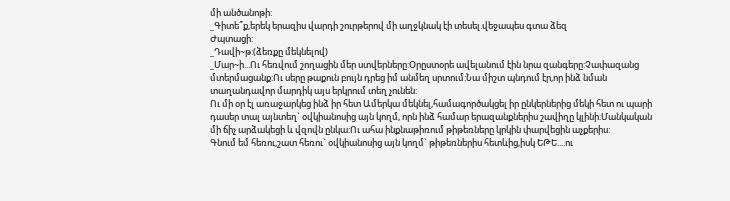մի անծանոթի:
_Գիտե՞ք,երեկ երազիս վարդի շուրթերով մի աղջկնակ էի տեսել.վեջապես գտա ձեզ
Ժպտացի:
_Դավի~թ:(ձեռքը մեկնելով)
_Մար~ի...Ու հեռվում շողացին մեր ստվերները:Օրըստօրե ավելանում էին նրա զանգերը:Չափազանց մտերմացանք:Ու սերը թաքուն բույն դրեց իմ անմեղ սրտում:Նա միշտ պնդում էր,որ ինձ նման տաղանդավոր մարդիկ այս երկրում տեղ չունեն:
Ու մի օր էլ առաջարկեց ինձ իր հետ Ամերկա մեկնել,համագործակցել իր ընկերներից մեկի հետ ու պարի դասեր տալ այնտեղ` օվկիանոսից այն կողմ, որն ինձ համար երազանքներիս շավիղը կլինի:Մանկական մի ճիչ արձակեցի և վզովն ընկա:Ու ահա ինքնաթիռում թիթեռները կրկին փարվեցին աչքերիս:
Գնում եմ հեռու,շատ հեռու` օվկիանոսից այն կողմ` թիթեռներիս հետևից,իսկ ԵԹԵ....ու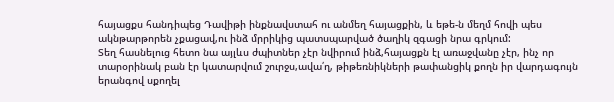հայացքս հանդիպեց Դավիթի ինքնավստահ ու անմեղ հայացքին, և եթե-ն մեղմ հովի պես ակնթարթորեն չքացավ,ու ինձ մրրիկից պատսպարված ծաղիկ զգացի նրա գրկում:
Տեղ հասնելուց հետո նա այլևս ժպիտներ չէր նվիրում ինձ,հայացքն էլ առաջվանը չէր, ինչ որ տարօրինակ բան էր կատարվում շուրջս,ավա՛ղ, թիթեռնիկների թափանցիկ քողն իր վարդագույն երանգով սքողել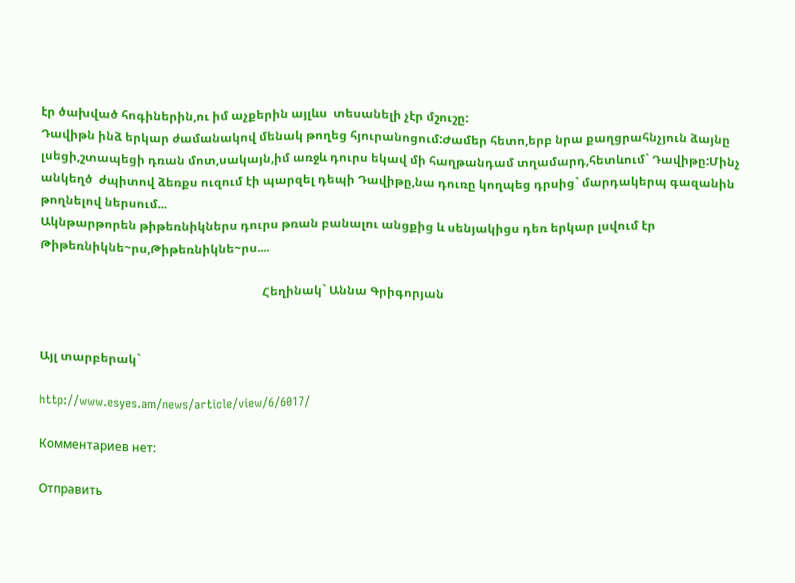էր ծախված հոգիներին,ու իմ աչքերին այլևս  տեսանելի չէր մշուշը:
Դավիթն ինձ երկար ժամանակով մենակ թողեց հյուրանոցում:Ժամեր հետո,երբ նրա քաղցրահնչյուն ձայնը լսեցի,շտապեցի դռան մոտ,սակայն,իմ առջև դուրս եկավ մի հաղթանդամ տղամարդ,հետևում` Դավիթը:Մինչ անկեղծ  ժպիտով ձեռքս ուզում էի պարզել դեպի Դավիթը,նա դուռը կողպեց դրսից` մարդակերպ գազանին թողնելով ներսում...
Ակնթարթորեն թիթեռնիկներս դուրս թռան բանալու անցքից և սենյակիցս դեռ երկար լսվում էր Թիթեռնիկնե~րս,Թիթեռնիկնե~րս....

                                                                          Հեղինակ` Աննա Գրիգորյան


Այլ տարբերակ`

http://www.esyes.am/news/article/view/6/6017/

Комментариев нет:

Отправить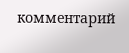комментарий